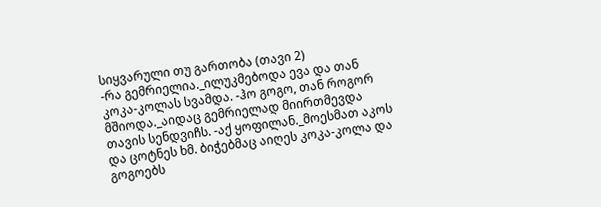სიყვარული თუ გართობა (თავი 2)
-რა გემრიელია._ილუკმებოდა ევა და თან კოკა-კოლას სვამდა. -ჰო გოგო, თან როგორ მშიოდა._აიდაც გემრიელად მიირთმევდა თავის სენდვიჩს. -აქ ყოფილან._მოესმათ აკოს და ცოტნეს ხმ. ბიჭებმაც აიღეს კოკა-კოლა და გოგოებს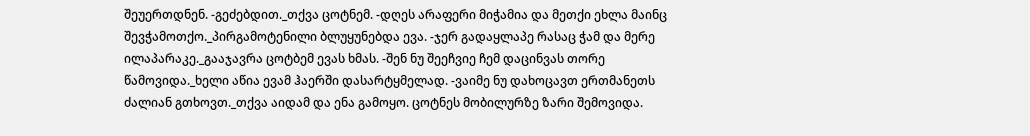შეუერთდნენ. -გეძებდით._თქვა ცოტნემ. -დღეს არაფერი მიჭამია და მეთქი ეხლა მაინც შევჭამოთქო._პირგამოტენილი ბლუყუნებდა ევა. -ჯერ გადაყლაპე რასაც ჭამ და მერე ილაპარაკე._გააჯავრა ცოტბემ ევას ხმას. -შენ ნუ შეეჩვიე ჩემ დაცინვას თორე წამოვიდა._ხელი აწია ევამ ჰაერში დასარტყმელად. -ვაიმე ნუ დახოცავთ ერთმანეთს ძალიან გთხოვთ._თქვა აიდამ და ენა გამოყო. ცოტნეს მობილურზე ზარი შემოვიდა.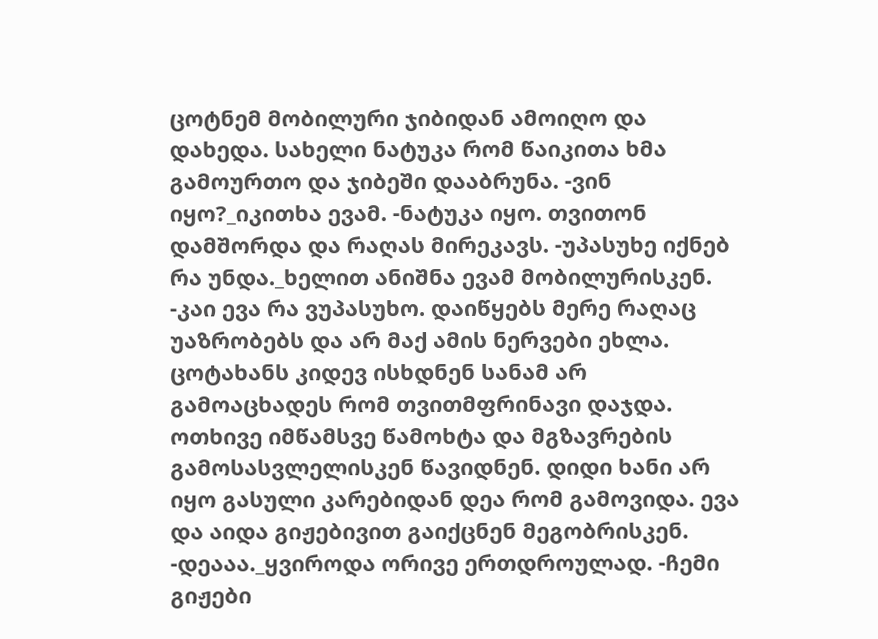ცოტნემ მობილური ჯიბიდან ამოიღო და დახედა. სახელი ნატუკა რომ წაიკითა ხმა გამოურთო და ჯიბეში დააბრუნა. -ვინ იყო?_იკითხა ევამ. -ნატუკა იყო. თვითონ დამშორდა და რაღას მირეკავს. -უპასუხე იქნებ რა უნდა._ხელით ანიშნა ევამ მობილურისკენ. -კაი ევა რა ვუპასუხო. დაიწყებს მერე რაღაც უაზრობებს და არ მაქ ამის ნერვები ეხლა. ცოტახანს კიდევ ისხდნენ სანამ არ გამოაცხადეს რომ თვითმფრინავი დაჯდა. ოთხივე იმწამსვე წამოხტა და მგზავრების გამოსასვლელისკენ წავიდნენ. დიდი ხანი არ იყო გასული კარებიდან დეა რომ გამოვიდა. ევა და აიდა გიჟებივით გაიქცნენ მეგობრისკენ. -დეააა._ყვიროდა ორივე ერთდროულად. -ჩემი გიჟები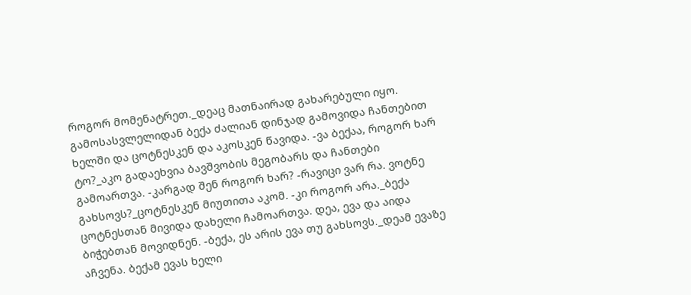როგორ მომენატრეთ._დეაც მათნაირად გახარებული იყო. გამოსასვლელიდან ბექა ძალიან დინჯად გამოვიდა ჩანთებით ხელში და ცოტნესკენ და აკოსკენ წავიდა. -ვა ბექაა, როგორ ხარ ტო?_აკო გადაეხვია ბავშვობის მეგობარს და ჩანთები გამოართვა. -კარგად შენ როგორ ხარ? -რავიცი ვარ რა. ვოტნე გახსოვს?_ცოტნესკენ მიუთითა აკომ. -კი როგორ არა._ბექა ცოტნესთან მივიდა დახელი ჩამოართვა. დეა, ევა და აიდა ბიჭებთან მოვიდნენ. -ბექა, ეს არის ევა თუ გახსოვს._დეამ ევაზე აჩვენა. ბექამ ევას ხელი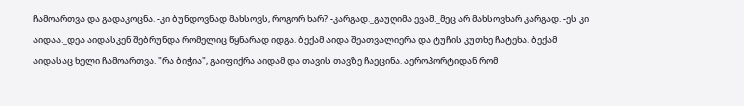ჩამოართვა და გადაკოცნა. -კი ბუნდოვნად მახსოვს, როგორ ხარ? -კარგად._გაუღიმა ევამ._მეც არ მახსოვხარ კარგად. -ეს კი აიდაა._დეა აიდასკენ შებრუნდა რომელიც წყნარად იდგა. ბექამ აიდა შეათვალიერა და ტუჩის კუთხე ჩატეხა. ბექამ აიდასაც ხელი ჩამოართვა. "რა ბიჭია", გაიფიქრა აიდამ და თავის თავზე ჩაეცინა. აეროპორტიდან რომ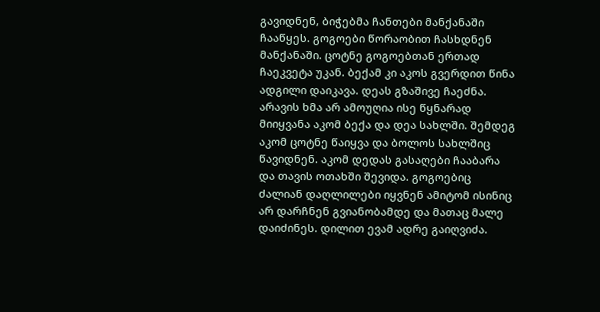გავიდნენ, ბიჭებმა ჩანთები მანქანაში ჩააწყეს. გოგოები წორაობით ჩასხდნენ მანქანაში. ცოტნე გოგოებთან ერთად ჩაეკვეტა უკან. ბექამ კი აკოს გვერდით წინა ადგილი დაიკავა. დეას გზაშივე ჩაეძნა. არავის ხმა არ ამოუღია ისე წყნარად მიიყვანა აკომ ბექა და დეა სახლში. შემდეგ აკომ ცოტნე წაიყვა და ბოლოს სახლშიც წავიდნენ. აკომ დედას გასაღები ჩააბარა და თავის ოთახში შევიდა. გოგოებიც ძალიან დაღლილები იყვნენ ამიტომ ისინიც არ დარჩნენ გვიანობამდე და მათაც მალე დაიძინეს. დილით ევამ ადრე გაიღვიძა.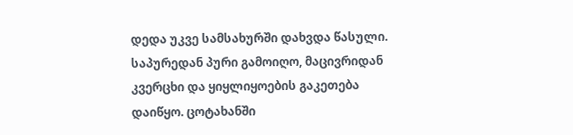დედა უკვე სამსახურში დახვდა წასული. საპურედან პური გამოიღო, მაცივრიდან კვერცხი და ყიყლიყოების გაკეთება დაიწყო. ცოტახანში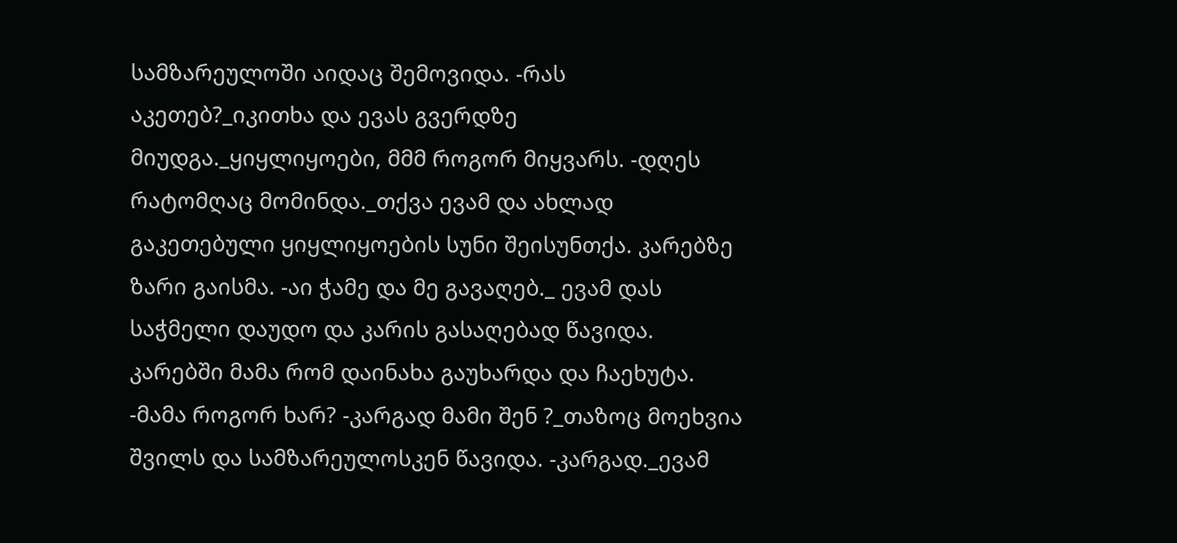სამზარეულოში აიდაც შემოვიდა. -რას აკეთებ?_იკითხა და ევას გვერდზე მიუდგა._ყიყლიყოები, მმმ როგორ მიყვარს. -დღეს რატომღაც მომინდა._თქვა ევამ და ახლად გაკეთებული ყიყლიყოების სუნი შეისუნთქა. კარებზე ზარი გაისმა. -აი ჭამე და მე გავაღებ._ ევამ დას საჭმელი დაუდო და კარის გასაღებად წავიდა. კარებში მამა რომ დაინახა გაუხარდა და ჩაეხუტა. -მამა როგორ ხარ? -კარგად მამი შენ ?_თაზოც მოეხვია შვილს და სამზარეულოსკენ წავიდა. -კარგად._ევამ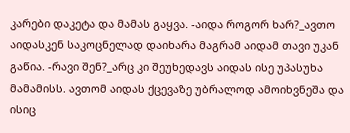კარები დაკეტა და მამას გაყვა. -აიდა როგორ ხარ?_ავთო აიდასკენ საკოცნელად დაიხარა მაგრამ აიდამ თავი უკან გაწია. -რავი შენ?_არც კი შეუხედავს აიდას ისე უპასუხა მამამისს. ავთომ აიდას ქცევაზე უბრალოდ ამოიხვნეშა და ისიც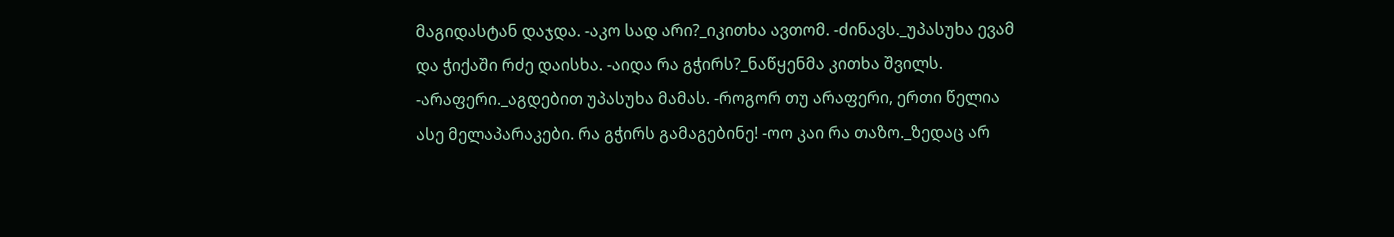მაგიდასტან დაჯდა. -აკო სად არი?_იკითხა ავთომ. -ძინავს._უპასუხა ევამ და ჭიქაში რძე დაისხა. -აიდა რა გჭირს?_ნაწყენმა კითხა შვილს. -არაფერი._აგდებით უპასუხა მამას. -როგორ თუ არაფერი, ერთი წელია ასე მელაპარაკები. რა გჭირს გამაგებინე! -ოო კაი რა თაზო._ზედაც არ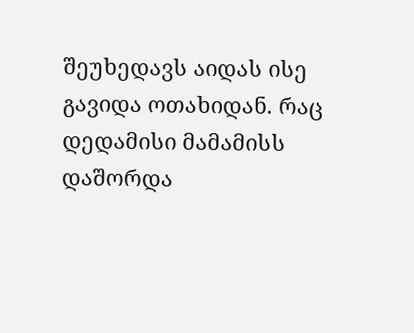შეუხედავს აიდას ისე გავიდა ოთახიდან. რაც დედამისი მამამისს დაშორდა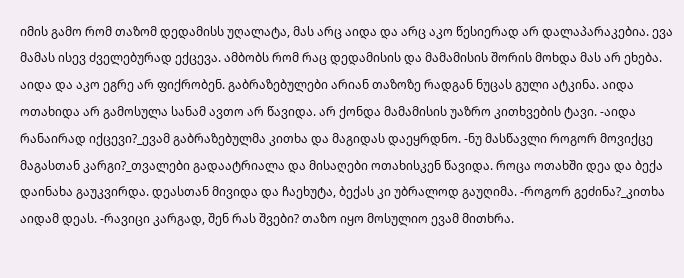იმის გამო რომ თაზომ დედამისს უღალატა, მას არც აიდა და არც აკო წესიერად არ დალაპარაკებია. ევა მამას ისევ ძველებურად ექცევა. ამბობს რომ რაც დედამისის და მამამისის შორის მოხდა მას არ ეხება. აიდა და აკო ეგრე არ ფიქრობენ. გაბრაზებულები არიან თაზოზე რადგან ნუცას გული ატკინა. აიდა ოთახიდა არ გამოსულა სანამ ავთო არ წავიდა. არ ქონდა მამამისის უაზრო კითხვების ტავი. -აიდა რანაირად იქცევი?_ევამ გაბრაზებულმა კითხა და მაგიდას დაეყრდნო. -ნუ მასწავლი როგორ მოვიქცე მაგასთან კარგი?_თვალები გადაატრიალა და მისაღები ოთახისკენ წავიდა. როცა ოთახში დეა და ბექა დაინახა გაუკვირდა. დეასთან მივიდა და ჩაეხუტა, ბექას კი უბრალოდ გაუღიმა. -როგორ გეძინა?_კითხა აიდამ დეას. -რავიცი კარგად, შენ რას შვები? თაზო იყო მოსულიო ევამ მითხრა.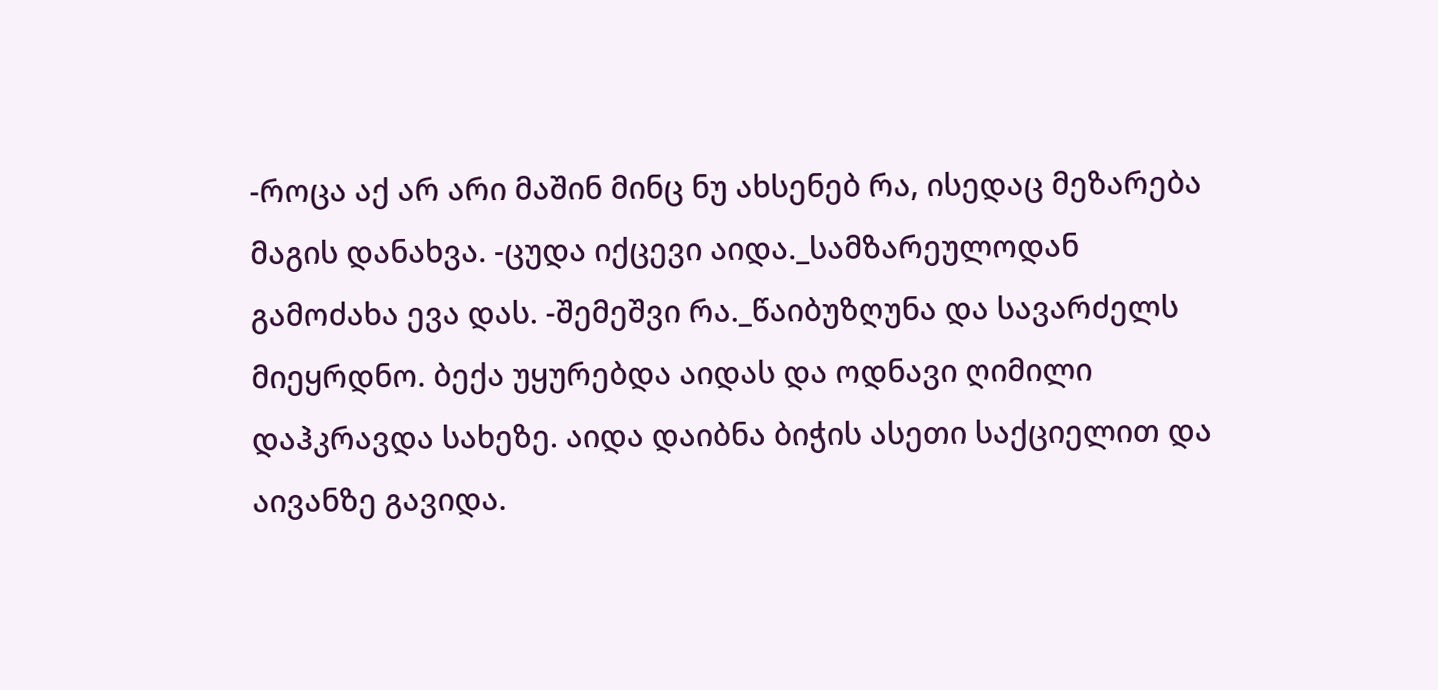-როცა აქ არ არი მაშინ მინც ნუ ახსენებ რა, ისედაც მეზარება მაგის დანახვა. -ცუდა იქცევი აიდა._სამზარეულოდან გამოძახა ევა დას. -შემეშვი რა._წაიბუზღუნა და სავარძელს მიეყრდნო. ბექა უყურებდა აიდას და ოდნავი ღიმილი დაჰკრავდა სახეზე. აიდა დაიბნა ბიჭის ასეთი საქციელით და აივანზე გავიდა.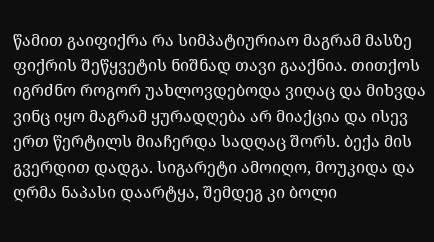წამით გაიფიქრა რა სიმპატიურიაო მაგრამ მასზე ფიქრის შეწყვეტის ნიშნად თავი გააქნია. თითქოს იგრძნო როგორ უახლოვდებოდა ვიღაც და მიხვდა ვინც იყო მაგრამ ყურადღება არ მიაქცია და ისევ ერთ წერტილს მიაჩერდა სადღაც შორს. ბექა მის გვერდით დადგა. სიგარეტი ამოიღო, მოუკიდა და ღრმა ნაპასი დაარტყა, შემდეგ კი ბოლი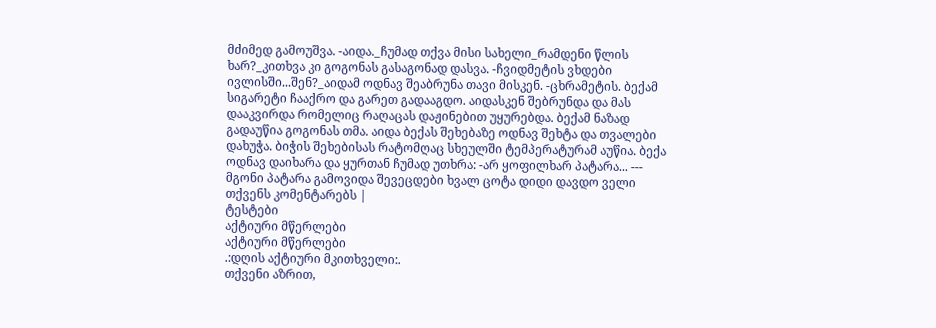მძიმედ გამოუშვა. -აიდა._ჩუმად თქვა მისი სახელი_რამდენი წლის ხარ?_კითხვა კი გოგონას გასაგონად დასვა. -ჩვიდმეტის ვხდები ივლისში...შენ?_აიდამ ოდნავ შეაბრუნა თავი მისკენ. -ცხრამეტის. ბექამ სიგარეტი ჩააქრო და გარეთ გადააგდო. აიდასკენ შებრუნდა და მას დააკვირდა რომელიც რაღაცას დაჟინებით უყურებდა. ბექამ ნაზად გადაუწია გოგონას თმა. აიდა ბექას შეხებაზე ოდნავ შეხტა და თვალები დახუჭა. ბიჭის შეხებისას რატომღაც სხეულში ტემპერატურამ აუწია. ბექა ოდნავ დაიხარა და ყურთან ჩუმად უთხრა: -არ ყოფილხარ პატარა... --- მგონი პატარა გამოვიდა შევეცდები ხვალ ცოტა დიდი დავდო ველი თქვენს კომენტარებს |
ტესტები
აქტიური მწერლები
აქტიური მწერლები
.:დღის აქტიური მკითხველი:.
თქვენი აზრით,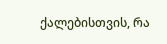ქალებისთვის, რა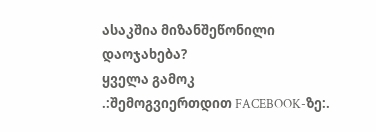ასაკშია მიზანშეწონილი დაოჯახება?
ყველა გამოკ
.:შემოგვიერთდით FACEBOOK-ზე:.